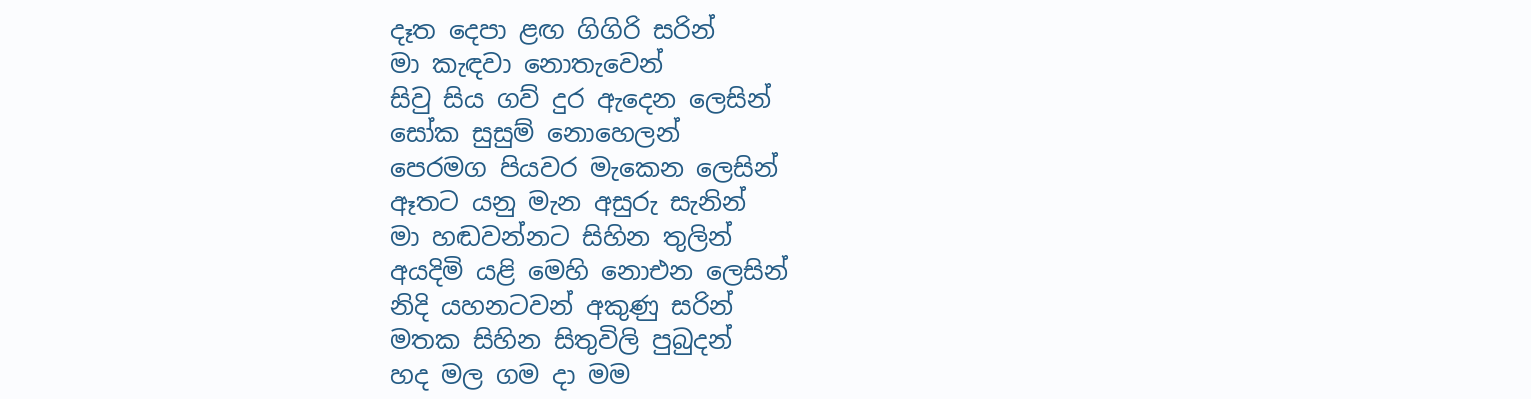දෑත දෙපා ළඟ ගිගිරි සරින්
මා කැඳවා නොතැවෙන්
සිවු සිය ගව් දුර ඇදෙන ලෙසින්
සෝක සුසුම් නොහෙලන්
පෙරමග පියවර මැකෙන ලෙසින්
ඈතට යනු මැන අසුරු සැනින්
මා හඬවන්නට සිහින තුලින්
අයදිමි යළි මෙහි නොඑන ලෙසින්
නිදි යහනටවන් අකුණු සරින්
මතක සිහින සිතුවිලි පුබුදන්
හද මල ගම දා මම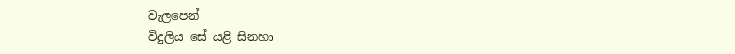වැලපෙන්
විදුලිය සේ යළි සිනහා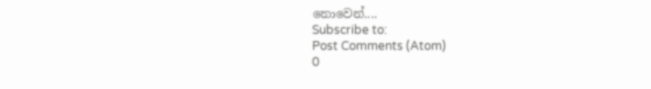නොවෙන්....
Subscribe to:
Post Comments (Atom)
0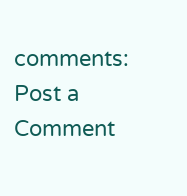comments:
Post a Comment